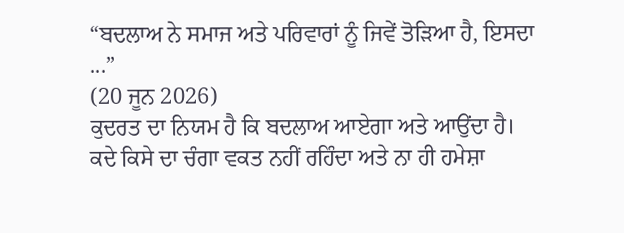“ਬਦਲਾਅ ਨੇ ਸਮਾਜ ਅਤੇ ਪਰਿਵਾਰਾਂ ਨੂੰ ਜਿਵੇਂ ਤੋੜਿਆ ਹੈ, ਇਸਦਾ ...”
(20 ਜੂਨ 2026)
ਕੁਦਰਤ ਦਾ ਨਿਯਮ ਹੈ ਕਿ ਬਦਲਾਅ ਆਏਗਾ ਅਤੇ ਆਉਂਦਾ ਹੈ। ਕਦੇ ਕਿਸੇ ਦਾ ਚੰਗਾ ਵਕਤ ਨਹੀਂ ਰਹਿੰਦਾ ਅਤੇ ਨਾ ਹੀ ਹਮੇਸ਼ਾ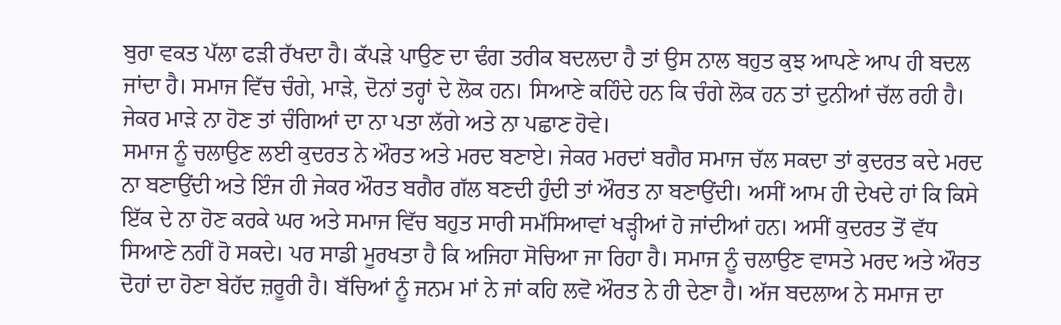ਬੁਰਾ ਵਕਤ ਪੱਲਾ ਫੜੀ ਰੱਖਦਾ ਹੈ। ਕੱਪੜੇ ਪਾਉਣ ਦਾ ਢੰਗ ਤਰੀਕ ਬਦਲਦਾ ਹੈ ਤਾਂ ਉਸ ਨਾਲ ਬਹੁਤ ਕੁਝ ਆਪਣੇ ਆਪ ਹੀ ਬਦਲ ਜਾਂਦਾ ਹੈ। ਸਮਾਜ ਵਿੱਚ ਚੰਗੇ, ਮਾੜੇ, ਦੋਨਾਂ ਤਰ੍ਹਾਂ ਦੇ ਲੋਕ ਹਨ। ਸਿਆਣੇ ਕਹਿੰਦੇ ਹਨ ਕਿ ਚੰਗੇ ਲੋਕ ਹਨ ਤਾਂ ਦੁਨੀਆਂ ਚੱਲ ਰਹੀ ਹੈ। ਜੇਕਰ ਮਾੜੇ ਨਾ ਹੋਣ ਤਾਂ ਚੰਗਿਆਂ ਦਾ ਨਾ ਪਤਾ ਲੱਗੇ ਅਤੇ ਨਾ ਪਛਾਣ ਹੋਵੇ।
ਸਮਾਜ ਨੂੰ ਚਲਾਉਣ ਲਈ ਕੁਦਰਤ ਨੇ ਔਰਤ ਅਤੇ ਮਰਦ ਬਣਾਏ। ਜੇਕਰ ਮਰਦਾਂ ਬਗੈਰ ਸਮਾਜ ਚੱਲ ਸਕਦਾ ਤਾਂ ਕੁਦਰਤ ਕਦੇ ਮਰਦ ਨਾ ਬਣਾਉਂਦੀ ਅਤੇ ਇੰਜ ਹੀ ਜੇਕਰ ਔਰਤ ਬਗੈਰ ਗੱਲ ਬਣਦੀ ਹੁੰਦੀ ਤਾਂ ਔਰਤ ਨਾ ਬਣਾਉਂਦੀ। ਅਸੀਂ ਆਮ ਹੀ ਦੇਖਦੇ ਹਾਂ ਕਿ ਕਿਸੇ ਇੱਕ ਦੇ ਨਾ ਹੋਣ ਕਰਕੇ ਘਰ ਅਤੇ ਸਮਾਜ ਵਿੱਚ ਬਹੁਤ ਸਾਰੀ ਸਮੱਸਿਆਵਾਂ ਖੜ੍ਹੀਆਂ ਹੋ ਜਾਂਦੀਆਂ ਹਨ। ਅਸੀਂ ਕੁਦਰਤ ਤੋਂ ਵੱਧ ਸਿਆਣੇ ਨਹੀਂ ਹੋ ਸਕਦੇ। ਪਰ ਸਾਡੀ ਮੂਰਖਤਾ ਹੈ ਕਿ ਅਜਿਹਾ ਸੋਚਿਆ ਜਾ ਰਿਹਾ ਹੈ। ਸਮਾਜ ਨੂੰ ਚਲਾਉਣ ਵਾਸਤੇ ਮਰਦ ਅਤੇ ਔਰਤ ਦੋਹਾਂ ਦਾ ਹੋਣਾ ਬੇਹੱਦ ਜ਼ਰੂਰੀ ਹੈ। ਬੱਚਿਆਂ ਨੂੰ ਜਨਮ ਮਾਂ ਨੇ ਜਾਂ ਕਹਿ ਲਵੋ ਔਰਤ ਨੇ ਹੀ ਦੇਣਾ ਹੈ। ਅੱਜ ਬਦਲਾਅ ਨੇ ਸਮਾਜ ਦਾ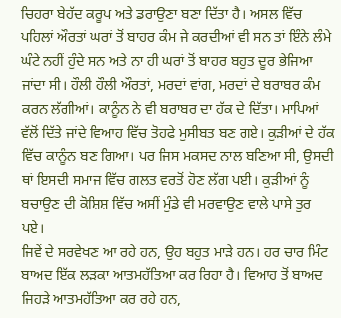ਚਿਹਰਾ ਬੇਹੱਦ ਕਰੂਪ ਅਤੇ ਡਰਾਉਣਾ ਬਣਾ ਦਿੱਤਾ ਹੈ। ਅਸਲ ਵਿੱਚ ਪਹਿਲਾਂ ਔਰਤਾਂ ਘਰਾਂ ਤੋਂ ਬਾਹਰ ਕੰਮ ਜੇ ਕਰਦੀਆਂ ਵੀ ਸਨ ਤਾਂ ਇੰਨੇ ਲੰਮੇ ਘੰਟੇ ਨਹੀਂ ਹੁੰਦੇ ਸਨ ਅਤੇ ਨਾ ਹੀ ਘਰਾਂ ਤੋਂ ਬਾਹਰ ਬਹੁਤ ਦੂਰ ਭੇਜਿਆ ਜਾਂਦਾ ਸੀ। ਹੌਲੀ ਹੌਲੀ ਔਰਤਾਂ, ਮਰਦਾਂ ਵਾਂਗ, ਮਰਦਾਂ ਦੇ ਬਰਾਬਰ ਕੰਮ ਕਰਨ ਲੱਗੀਆਂ। ਕਾਨੂੰਨ ਨੇ ਵੀ ਬਰਾਬਰ ਦਾ ਹੱਕ ਦੇ ਦਿੱਤਾ। ਮਾਪਿਆਂ ਵੱਲੋਂ ਦਿੱਤੇ ਜਾਂਦੇ ਵਿਆਹ ਵਿੱਚ ਤੋਹਫੇ ਮੁਸੀਬਤ ਬਣ ਗਏ। ਕੁੜੀਆਂ ਦੇ ਹੱਕ ਵਿੱਚ ਕਾਨੂੰਨ ਬਣ ਗਿਆ। ਪਰ ਜਿਸ ਮਕਸਦ ਨਾਲ ਬਣਿਆ ਸੀ, ਉਸਦੀ ਥਾਂ ਇਸਦੀ ਸਮਾਜ ਵਿੱਚ ਗਲਤ ਵਰਤੋਂ ਹੋਣ ਲੱਗ ਪਈ। ਕੁੜੀਆਂ ਨੂੰ ਬਚਾਉਣ ਦੀ ਕੋਸ਼ਿਸ਼ ਵਿੱਚ ਅਸੀਂ ਮੁੰਡੇ ਵੀ ਮਰਵਾਉਣ ਵਾਲੇ ਪਾਸੇ ਤੁਰ ਪਏ।
ਜਿਵੇਂ ਦੇ ਸਰਵੇਖਣ ਆ ਰਹੇ ਹਨ, ਉਹ ਬਹੁਤ ਮਾੜੇ ਹਨ। ਹਰ ਚਾਰ ਮਿੰਟ ਬਾਅਦ ਇੱਕ ਲੜਕਾ ਆਤਮਹੱਤਿਆ ਕਰ ਰਿਹਾ ਹੈ। ਵਿਆਹ ਤੋਂ ਬਾਅਦ ਜਿਹੜੇ ਆਤਮਹੱਤਿਆ ਕਰ ਰਹੇ ਹਨ,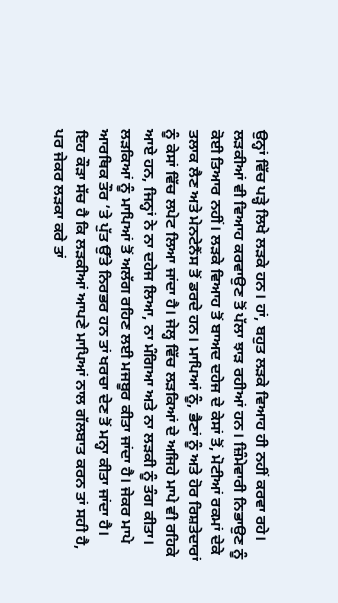ਉਨ੍ਹਾਂ ਵਿੱਚ ਪੜ੍ਹੇ ਲਿਖੇ ਲੜਕੇ ਹਨ। ਹਾਂ, ਬਹੁਤ ਲੜਕੇ ਵਿਆਹ ਹੀ ਨਹੀਂ ਕਰਵਾ ਰਹੇ। ਲੜਕੀਆਂ ਵੀ ਵਿਆਹ ਕਰਵਾਉਣ ਤੋਂ ਪੱਲਾ ਝਾੜ ਰਹੀਆਂ ਹਨ। ਜ਼ਿੰਮੇਵਾਰੀ ਨਿਭਾਉਣ ਨੂੰ ਕੋਈ ਤਿਆਰ ਨਹੀਂ। ਲੜਕੇ ਵਿਆਹ ਤੋਂ ਬਾਅਦ ਦਹੇਜ ਦੇ ਕੇਸਾਂ ਤੋਂ, ਮੋਟੀਆਂ ਰਕਮਾਂ ਦੇਕੇ ਤਲਾਕ ਲੈਣ ਅਤੇ ਮੇਨਟੇਨੈਂਸ ਤੋਂ ਡਰਦੇ ਹਨ। ਮਾਪਿਆਂ ਨੂੰ, ਭੈਣਾਂ ਨੂੰ ਅਤੇ ਹੋਰ ਰਿਸ਼ਤੇਦਾਰਾਂ ਨੂੰ ਕੇਸਾਂ ਵਿੱਚ ਲਪੇਟ ਲਿਆ ਜਾਂਦਾ ਹੈ। ਜੇਲ੍ਹ ਵਿੱਚ ਲੜਕਿਆਂ ਦੇ ਅਜਿਹੇ ਮਾਪੇ ਵੀ ਰਹਿਕੇ ਆਏ ਹਨ, ਜਿਨ੍ਹਾਂ ਨੇ ਨਾ ਦਹੇਜ ਲਿਆ, ਨਾ ਮੰਗਿਆ ਅਤੇ ਨਾ ਲੜਕੀ ਨੂੰ ਤੰਗ ਕੀਤਾ। ਲੜਕਿਆਂ ਨੂੰ ਮਾਪਿਆਂ ਤੋਂ ਅਲੱਗ ਰਹਿਣ ਲਈ ਮਜਬੂਰ ਕੀਤਾ ਜਾਂਦਾ ਹੈ। ਜੇਕਰ ਮਾਪੇ ਆਰਥਿਕ ਤੌਰ ’ਤੇ ਪੁੱਤ ਉੱਤੇ ਨਿਰਭਰ ਹਨ ਤਾਂ ਖਰਚਾ ਦੇਣ ਤੋਂ ਮਨ੍ਹਾ ਕੀਤਾ ਜਾਂਦਾ ਹੈ। ਇਹ ਕੌੜਾ ਸੱਚ ਹੈ ਕਿ ਲੜਕੀਆਂ ਆਪਣੇ ਮਾਪਿਆਂ ਨਾਲ ਗੱਲਬਾਤ ਕਰਨ ਤਾਂ ਸਹੀ ਹੈ, ਪਰ ਜੇਕਰ ਲੜਕਾ ਕਰੇ ਤਾਂ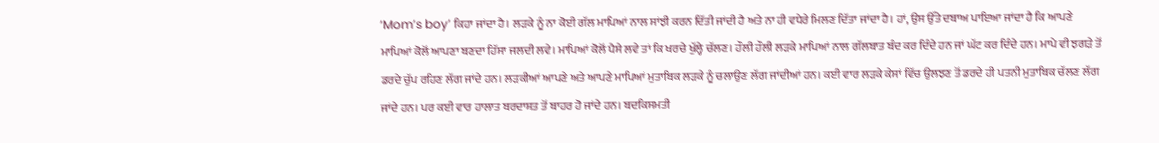‘Mom’s boy’ ਕਿਹਾ ਜਾਂਦਾ ਹੈ। ਲੜਕੇ ਨੂੰ ਨਾ ਕੋਈ ਗੱਲ ਮਾਪਿਆਂ ਨਾਲ ਸਾਂਝੀ ਕਰਨ ਦਿੱਤੀ ਜਾਂਦੀ ਹੈ ਅਤੇ ਨਾ ਹੀ ਵਧੇਰੇ ਮਿਲਣ ਦਿੱਤਾ ਜਾਂਦਾ ਹੈ। ਹਾਂ, ਉਸ ਉੱਤੇ ਦਬਾਅ ਪਾਇਆ ਜਾਂਦਾ ਹੈ ਕਿ ਆਪਣੇ ਮਾਪਿਆਂ ਕੋਲੋਂ ਆਪਣਾ ਬਣਦਾ ਹਿੱਸਾ ਜਲਦੀ ਲਵੇ। ਮਾਪਿਆਂ ਕੋਲੋਂ ਪੈਸੇ ਲਵੇ ਤਾਂ ਕਿ ਖਰਚੇ ਖੁੱਲ੍ਹੇ ਚੱਲਣ। ਹੌਲੀ ਹੌਲੀ ਲੜਕੇ ਮਾਪਿਆਂ ਨਾਲ ਗੱਲਬਾਤ ਬੰਦ ਕਰ ਦਿੰਦੇ ਹਨ ਜਾਂ ਘੱਟ ਕਰ ਦਿੰਦੇ ਹਨ। ਮਾਪੇ ਵੀ ਝਗੜੇ ਤੋਂ ਡਰਦੇ ਚੁੱਪ ਰਹਿਣ ਲੱਗ ਜਾਂਦੇ ਹਨ। ਲੜਕੀਆਂ ਆਪਣੇ ਅਤੇ ਆਪਣੇ ਮਾਪਿਆਂ ਮੁਤਾਬਿਕ ਲੜਕੇ ਨੂੰ ਚਲਾਉਣ ਲੱਗ ਜਾਂਦੀਆਂ ਹਨ। ਕਈ ਵਾਰ ਲੜਕੇ ਕੇਸਾਂ ਵਿੱਚ ਉਲਝਣ ਤੋਂ ਡਰਦੇ ਹੀ ਪਤਨੀ ਮੁਤਾਬਿਕ ਚੱਲਣ ਲੱਗ ਜਾਂਦੇ ਹਨ। ਪਰ ਕਈ ਵਾਰ ਹਾਲਾਤ ਬਰਦਾਸ਼ਤ ਤੋਂ ਬਾਹਰ ਹੋ ਜਾਂਦੇ ਹਨ। ਬਦਕਿਸਮਤੀ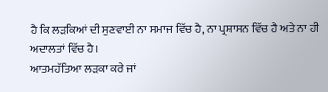ਹੈ ਕਿ ਲੜਕਿਆਂ ਦੀ ਸੁਣਵਾਈ ਨਾ ਸਮਾਜ ਵਿੱਚ ਹੈ, ਨਾ ਪ੍ਰਸ਼ਾਸਨ ਵਿੱਚ ਹੈ ਅਤੇ ਨਾ ਹੀ ਅਦਾਲਤਾਂ ਵਿੱਚ ਹੈ।
ਆਤਮਹੱਤਿਆ ਲੜਕਾ ਕਰੇ ਜਾਂ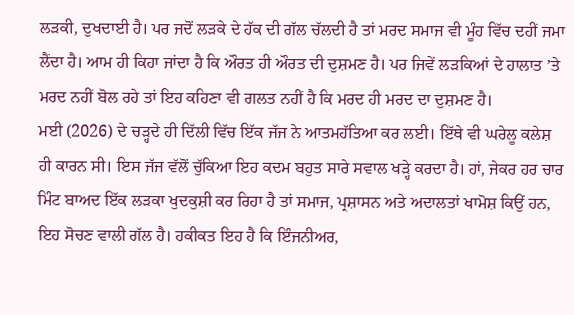ਲੜਕੀ, ਦੁਖਦਾਈ ਹੈ। ਪਰ ਜਦੋਂ ਲੜਕੇ ਦੇ ਹੱਕ ਦੀ ਗੱਲ ਚੱਲਦੀ ਹੈ ਤਾਂ ਮਰਦ ਸਮਾਜ ਵੀ ਮੂੰਹ ਵਿੱਚ ਦਹੀਂ ਜਮਾ ਲੈਂਦਾ ਹੈ। ਆਮ ਹੀ ਕਿਹਾ ਜਾਂਦਾ ਹੈ ਕਿ ਔਰਤ ਹੀ ਔਰਤ ਦੀ ਦੁਸ਼ਮਣ ਹੈ। ਪਰ ਜਿਵੇਂ ਲੜਕਿਆਂ ਦੇ ਹਾਲਾਤ ’ਤੇ ਮਰਦ ਨਹੀਂ ਬੋਲ ਰਹੇ ਤਾਂ ਇਹ ਕਹਿਣਾ ਵੀ ਗਲਤ ਨਹੀਂ ਹੈ ਕਿ ਮਰਦ ਹੀ ਮਰਦ ਦਾ ਦੁਸ਼ਮਣ ਹੈ।
ਮਈ (2026) ਦੇ ਚੜ੍ਹਦੇ ਹੀ ਦਿੱਲੀ ਵਿੱਚ ਇੱਕ ਜੱਜ ਨੇ ਆਤਮਹੱਤਿਆ ਕਰ ਲਈ। ਇੱਥੇ ਵੀ ਘਰੇਲੂ ਕਲੇਸ਼ ਹੀ ਕਾਰਨ ਸੀ। ਇਸ ਜੱਜ ਵੱਲੋਂ ਚੁੱਕਿਆ ਇਹ ਕਦਮ ਬਹੁਤ ਸਾਰੇ ਸਵਾਲ ਖੜ੍ਹੇ ਕਰਦਾ ਹੈ। ਹਾਂ, ਜੇਕਰ ਹਰ ਚਾਰ ਮਿੰਟ ਬਾਅਦ ਇੱਕ ਲੜਕਾ ਖੁਦਕੁਸ਼ੀ ਕਰ ਰਿਹਾ ਹੈ ਤਾਂ ਸਮਾਜ, ਪ੍ਰਸ਼ਾਸਨ ਅਤੇ ਅਦਾਲਤਾਂ ਖਾਮੋਸ਼ ਕਿਉਂ ਹਨ, ਇਹ ਸੋਚਣ ਵਾਲੀ ਗੱਲ ਹੈ। ਹਕੀਕਤ ਇਹ ਹੈ ਕਿ ਇੰਜਨੀਅਰ,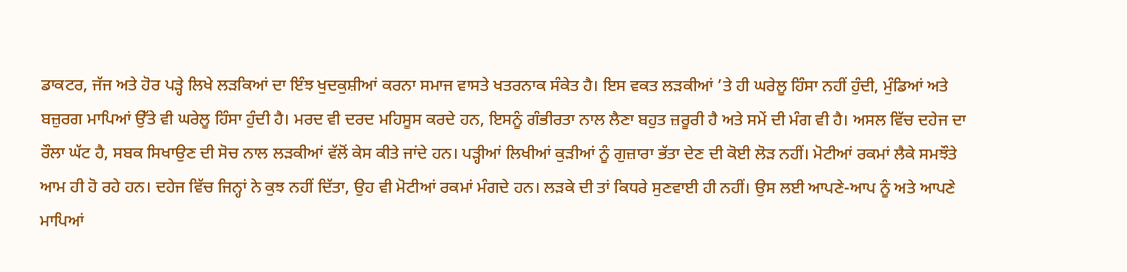ਡਾਕਟਰ, ਜੱਜ ਅਤੇ ਹੋਰ ਪੜ੍ਹੇ ਲਿਖੇ ਲੜਕਿਆਂ ਦਾ ਇੰਝ ਖੁਦਕੁਸ਼ੀਆਂ ਕਰਨਾ ਸਮਾਜ ਵਾਸਤੇ ਖਤਰਨਾਕ ਸੰਕੇਤ ਹੈ। ਇਸ ਵਕਤ ਲੜਕੀਆਂ ’ਤੇ ਹੀ ਘਰੇਲੂ ਹਿੰਸਾ ਨਹੀਂ ਹੁੰਦੀ, ਮੁੰਡਿਆਂ ਅਤੇ ਬਜ਼ੁਰਗ ਮਾਪਿਆਂ ਉੱਤੇ ਵੀ ਘਰੇਲੂ ਹਿੰਸਾ ਹੁੰਦੀ ਹੈ। ਮਰਦ ਵੀ ਦਰਦ ਮਹਿਸੂਸ ਕਰਦੇ ਹਨ, ਇਸਨੂੰ ਗੰਭੀਰਤਾ ਨਾਲ ਲੈਣਾ ਬਹੁਤ ਜ਼ਰੂਰੀ ਹੈ ਅਤੇ ਸਮੇਂ ਦੀ ਮੰਗ ਵੀ ਹੈ। ਅਸਲ ਵਿੱਚ ਦਹੇਜ ਦਾ ਰੌਲਾ ਘੱਟ ਹੈ, ਸਬਕ ਸਿਖਾਉਣ ਦੀ ਸੋਚ ਨਾਲ ਲੜਕੀਆਂ ਵੱਲੋਂ ਕੇਸ ਕੀਤੇ ਜਾਂਦੇ ਹਨ। ਪੜ੍ਹੀਆਂ ਲਿਖੀਆਂ ਕੁੜੀਆਂ ਨੂੰ ਗੁਜ਼ਾਰਾ ਭੱਤਾ ਦੇਣ ਦੀ ਕੋਈ ਲੋੜ ਨਹੀਂ। ਮੋਟੀਆਂ ਰਕਮਾਂ ਲੈਕੇ ਸਮਝੌਤੇ ਆਮ ਹੀ ਹੋ ਰਹੇ ਹਨ। ਦਹੇਜ ਵਿੱਚ ਜਿਨ੍ਹਾਂ ਨੇ ਕੁਝ ਨਹੀਂ ਦਿੱਤਾ, ਉਹ ਵੀ ਮੋਟੀਆਂ ਰਕਮਾਂ ਮੰਗਦੇ ਹਨ। ਲੜਕੇ ਦੀ ਤਾਂ ਕਿਧਰੇ ਸੁਣਵਾਈ ਹੀ ਨਹੀਂ। ਉਸ ਲਈ ਆਪਣੇ-ਆਪ ਨੂੰ ਅਤੇ ਆਪਣੇ ਮਾਪਿਆਂ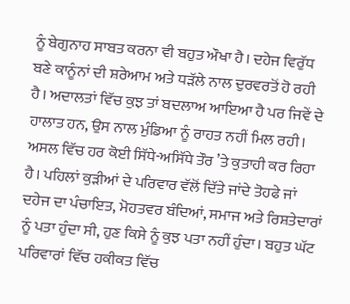ਨੂੰ ਬੇਗੁਨਾਹ ਸਾਬਤ ਕਰਨਾ ਵੀ ਬਹੁਤ ਔਖਾ ਹੈ। ਦਹੇਜ ਵਿਰੁੱਧ ਬਣੇ ਕਾਨੂੰਨਾਂ ਦੀ ਸ਼ਰੇਆਮ ਅਤੇ ਧੜੱਲੇ ਨਾਲ ਦੁਰਵਰਤੋਂ ਹੋ ਰਹੀ ਹੈ। ਅਦਾਲਤਾਂ ਵਿੱਚ ਕੁਝ ਤਾਂ ਬਦਲਾਅ ਆਇਆ ਹੈ ਪਰ ਜਿਵੇਂ ਦੇ ਹਾਲਾਤ ਹਨ, ਉਸ ਨਾਲ ਮੁੰਡਿਆ ਨੂੰ ਰਾਹਤ ਨਹੀਂ ਮਿਲ ਰਹੀ।
ਅਸਲ ਵਿੱਚ ਹਰ ਕੋਈ ਸਿੱਧੇ-ਅਸਿੱਧੇ ਤੌਰ ’ਤੇ ਕੁਤਾਹੀ ਕਰ ਰਿਹਾ ਹੈ। ਪਹਿਲਾਂ ਕੁੜੀਆਂ ਦੇ ਪਰਿਵਾਰ ਵੱਲੋਂ ਦਿੱਤੇ ਜਾਂਦੇ ਤੋਹਫੇ ਜਾਂ ਦਹੇਜ ਦਾ ਪੰਚਾਇਤ, ਮੋਹਤਵਰ ਬੰਦਿਆਂ, ਸਮਾਜ ਅਤੇ ਰਿਸ਼ਤੇਦਾਰਾਂ ਨੂੰ ਪਤਾ ਹੁੰਦਾ ਸੀ, ਹੁਣ ਕਿਸੇ ਨੂੰ ਕੁਝ ਪਤਾ ਨਹੀਂ ਹੁੰਦਾ। ਬਹੁਤ ਘੱਟ ਪਰਿਵਾਰਾਂ ਵਿੱਚ ਹਕੀਕਤ ਵਿੱਚ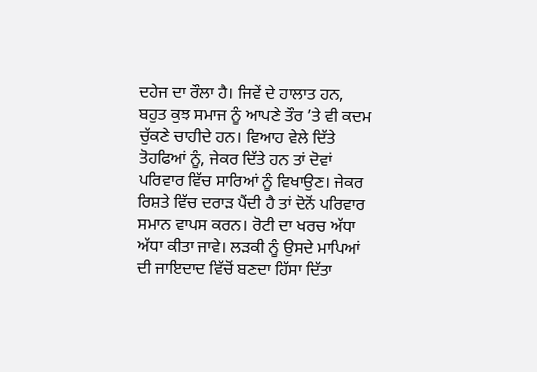ਦਹੇਜ ਦਾ ਰੌਲਾ ਹੈ। ਜਿਵੇਂ ਦੇ ਹਾਲਾਤ ਹਨ, ਬਹੁਤ ਕੁਝ ਸਮਾਜ ਨੂੰ ਆਪਣੇ ਤੌਰ ’ਤੇ ਵੀ ਕਦਮ ਚੁੱਕਣੇ ਚਾਹੀਦੇ ਹਨ। ਵਿਆਹ ਵੇਲੇ ਦਿੱਤੇ ਤੋਹਫਿਆਂ ਨੂੰ, ਜੇਕਰ ਦਿੱਤੇ ਹਨ ਤਾਂ ਦੋਵਾਂ ਪਰਿਵਾਰ ਵਿੱਚ ਸਾਰਿਆਂ ਨੂੰ ਵਿਖਾਉਣ। ਜੇਕਰ ਰਿਸ਼ਤੇ ਵਿੱਚ ਦਰਾੜ ਪੈਂਦੀ ਹੈ ਤਾਂ ਦੋਨੋਂ ਪਰਿਵਾਰ ਸਮਾਨ ਵਾਪਸ ਕਰਨ। ਰੋਟੀ ਦਾ ਖਰਚ ਅੱਧਾ ਅੱਧਾ ਕੀਤਾ ਜਾਵੇ। ਲੜਕੀ ਨੂੰ ਉਸਦੇ ਮਾਪਿਆਂ ਦੀ ਜਾਇਦਾਦ ਵਿੱਚੋਂ ਬਣਦਾ ਹਿੱਸਾ ਦਿੱਤਾ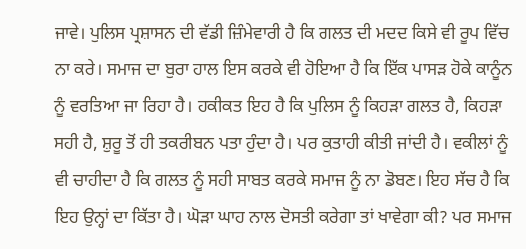ਜਾਵੇ। ਪੁਲਿਸ ਪ੍ਰਸ਼ਾਸਨ ਦੀ ਵੱਡੀ ਜ਼ਿੰਮੇਵਾਰੀ ਹੈ ਕਿ ਗਲਤ ਦੀ ਮਦਦ ਕਿਸੇ ਵੀ ਰੂਪ ਵਿੱਚ ਨਾ ਕਰੇ। ਸਮਾਜ ਦਾ ਬੁਰਾ ਹਾਲ ਇਸ ਕਰਕੇ ਵੀ ਹੋਇਆ ਹੈ ਕਿ ਇੱਕ ਪਾਸੜ ਹੋਕੇ ਕਾਨੂੰਨ ਨੂੰ ਵਰਤਿਆ ਜਾ ਰਿਹਾ ਹੈ। ਹਕੀਕਤ ਇਹ ਹੈ ਕਿ ਪੁਲਿਸ ਨੂੰ ਕਿਹੜਾ ਗਲਤ ਹੈ, ਕਿਹੜਾ ਸਹੀ ਹੈ, ਸ਼ੁਰੂ ਤੋਂ ਹੀ ਤਕਰੀਬਨ ਪਤਾ ਹੁੰਦਾ ਹੈ। ਪਰ ਕੁਤਾਹੀ ਕੀਤੀ ਜਾਂਦੀ ਹੈ। ਵਕੀਲਾਂ ਨੂੰ ਵੀ ਚਾਹੀਦਾ ਹੈ ਕਿ ਗਲਤ ਨੂੰ ਸਹੀ ਸਾਬਤ ਕਰਕੇ ਸਮਾਜ ਨੂੰ ਨਾ ਡੋਬਣ। ਇਹ ਸੱਚ ਹੈ ਕਿ ਇਹ ਉਨ੍ਹਾਂ ਦਾ ਕਿੱਤਾ ਹੈ। ਘੋੜਾ ਘਾਹ ਨਾਲ ਦੋਸਤੀ ਕਰੇਗਾ ਤਾਂ ਖਾਵੇਗਾ ਕੀ? ਪਰ ਸਮਾਜ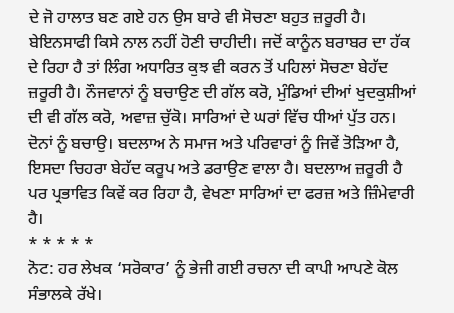ਦੇ ਜੋ ਹਾਲਾਤ ਬਣ ਗਏ ਹਨ ਉਸ ਬਾਰੇ ਵੀ ਸੋਚਣਾ ਬਹੁਤ ਜ਼ਰੂਰੀ ਹੈ।
ਬੇਇਨਸਾਫੀ ਕਿਸੇ ਨਾਲ ਨਹੀਂ ਹੋਣੀ ਚਾਹੀਦੀ। ਜਦੋਂ ਕਾਨੂੰਨ ਬਰਾਬਰ ਦਾ ਹੱਕ ਦੇ ਰਿਹਾ ਹੈ ਤਾਂ ਲਿੰਗ ਅਧਾਰਿਤ ਕੁਝ ਵੀ ਕਰਨ ਤੋਂ ਪਹਿਲਾਂ ਸੋਚਣਾ ਬੇਹੱਦ ਜ਼ਰੂਰੀ ਹੈ। ਨੌਜਵਾਨਾਂ ਨੂੰ ਬਚਾਉਣ ਦੀ ਗੱਲ ਕਰੋ, ਮੁੰਡਿਆਂ ਦੀਆਂ ਖੁਦਕੁਸ਼ੀਆਂ ਦੀ ਵੀ ਗੱਲ ਕਰੋ, ਅਵਾਜ਼ ਚੁੱਕੋ। ਸਾਰਿਆਂ ਦੇ ਘਰਾਂ ਵਿੱਚ ਧੀਆਂ ਪੁੱਤ ਹਨ। ਦੋਨਾਂ ਨੂੰ ਬਚਾਉ। ਬਦਲਾਅ ਨੇ ਸਮਾਜ ਅਤੇ ਪਰਿਵਾਰਾਂ ਨੂੰ ਜਿਵੇਂ ਤੋੜਿਆ ਹੈ, ਇਸਦਾ ਚਿਹਰਾ ਬੇਹੱਦ ਕਰੂਪ ਅਤੇ ਡਰਾਉਣ ਵਾਲਾ ਹੈ। ਬਦਲਾਅ ਜ਼ਰੂਰੀ ਹੈ ਪਰ ਪ੍ਰਭਾਵਿਤ ਕਿਵੇਂ ਕਰ ਰਿਹਾ ਹੈ, ਵੇਖਣਾ ਸਾਰਿਆਂ ਦਾ ਫਰਜ਼ ਅਤੇ ਜ਼ਿੰਮੇਵਾਰੀ ਹੈ।
* * * * *
ਨੋਟ: ਹਰ ਲੇਖਕ ‘ਸਰੋਕਾਰ’ ਨੂੰ ਭੇਜੀ ਗਈ ਰਚਨਾ ਦੀ ਕਾਪੀ ਆਪਣੇ ਕੋਲ ਸੰਭਾਲਕੇ ਰੱਖੇ।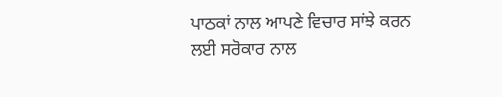ਪਾਠਕਾਂ ਨਾਲ ਆਪਣੇ ਵਿਚਾਰ ਸਾਂਝੇ ਕਰਨ ਲਈ ਸਰੋਕਾਰ ਨਾਲ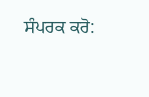ਸੰਪਰਕ ਕਰੋ: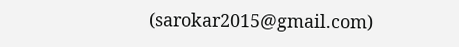(sarokar2015@gmail.com)